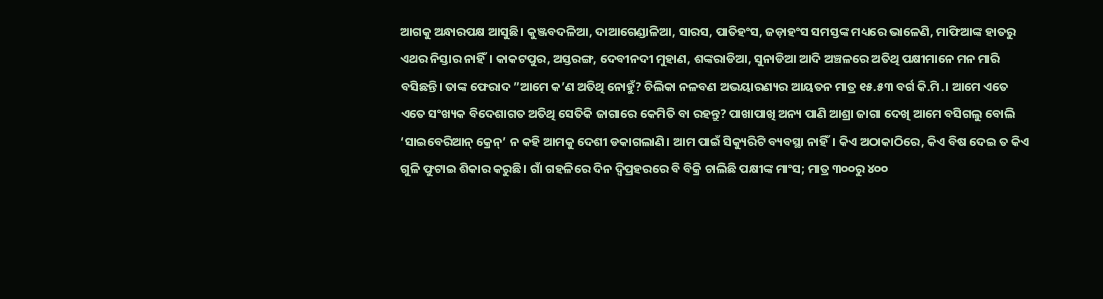ଆଗକୁ ଅନ୍ଧାରପକ୍ଷ ଆସୁଛି। କୁଞ୍ଜବଦଳିଆ, ଦାଆଗେଣ୍ଡାଳିଆ, ସାରସ, ପାତିହଂସ, ଜଡ଼ାହଂସ ସମସ୍ତଙ୍କ ମଧ୍ୟରେ ଭାଳେଣି, ମାଫିଆଙ୍କ ହାତରୁ ଏଥର ନିସ୍ତାର ନାହିଁ। କାକଟପୁର, ଅସ୍ତରଙ୍ଗ, ଦେବୀନଦୀ ମୁହାଣ, ଶଙ୍କରାଡିଆ, ସୁନାଡିଆ ଆଦି ଅଞ୍ଚଳରେ ଅତିଥି ପକ୍ଷୀମାନେ ମନ ମାରି ବସିଛନ୍ତି। ତାଙ୍କ ଫେରାଦ ”ଆମେ କ’ଣ ଅତିଥି ନୋହୁଁ? ଚିଲିକା ନଳବଣ ଅଭୟାରଣ୍ୟର ଆୟତନ ମାତ୍ର ୧୫.୫୩ ବର୍ଗ କି.ମି.। ଆମେ ଏତେ ଏତେ ସଂଖ୍ୟକ ବିଦେଶାଗତ ଅତିଥି ସେତିକି ଜାଗାରେ କେମିତି ବା ରହନ୍ତୁ? ପାଖାପାଖି ଅନ୍ୟ ପାଣି ଆଶ୍ରା ଜାଗା ଦେଖି ଆମେ ବସିଗଲୁ ବୋଲି ‘ସାଇବେରିଆନ୍ କ୍ରେନ୍’ ନ କହି ଆମକୁ ଦେଶୀ ଡକାଗଲାଣି। ଆମ ପାଇଁ ସିକ୍ୟୁରିଟି ବ୍ୟବସ୍ଥା ନାହିଁ। କିଏ ଅଠାକାଠିରେ, କିଏ ବିଷ ଦେଇ ତ କିଏ ଗୁଳି ଫୁଟାଇ ଶିକାର କରୁଛି। ଗାଁ ଗହଳିରେ ଦିନ ଦ୍ୱିପ୍ରହରରେ ବି ବିକ୍ରି ଚାଲିଛି ପକ୍ଷୀଙ୍କ ମାଂସ; ମାତ୍ର ୩୦୦ରୁ ୪୦୦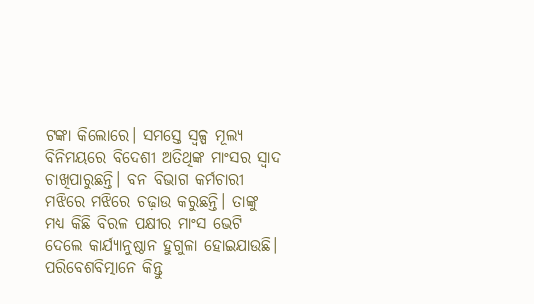ଟଙ୍କା କିଲୋରେ। ସମସ୍ତେ ସ୍ବଳ୍ପ ମୂଲ୍ୟ ବିନିମୟରେ ବିଦେଶୀ ଅତିଥିଙ୍କ ମାଂସର ସ୍ବାଦ ଚାଖିପାରୁଛନ୍ତି। ବନ ବିଭାଗ କର୍ମଚାରୀ ମଝିରେ ମଝିରେ ଚଢ଼ାଉ କରୁଛନ୍ତି। ତାଙ୍କୁ ମଧ୍ୟ କିଛି ବିରଳ ପକ୍ଷୀର ମାଂସ ଭେଟି ଦେଲେ କାର୍ଯ୍ୟାନୁଷ୍ଠାନ ହୁଗୁଳା ହୋଇଯାଉଛି। ପରିବେଶବିତ୍ମାନେ କିନ୍ତୁ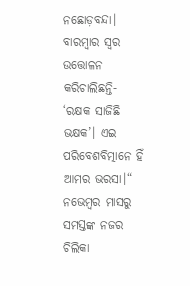ନଛୋଡ଼ବନ୍ଦା। ବାରମ୍ବାର ସ୍ବର ଉତ୍ତୋଳନ କରିଚାଲିଛନ୍ତି- ‘ରକ୍ଷକ ସାଜିଛି ଭକ୍ଷକ’। ଏଇ ପରିବେଶବିତ୍ମାନେ ହିଁ ଆମର ଭରସା।“
ନଭେମ୍ବର ମାସରୁ ସମସ୍ତଙ୍କ ନଜର ଚିଲିକା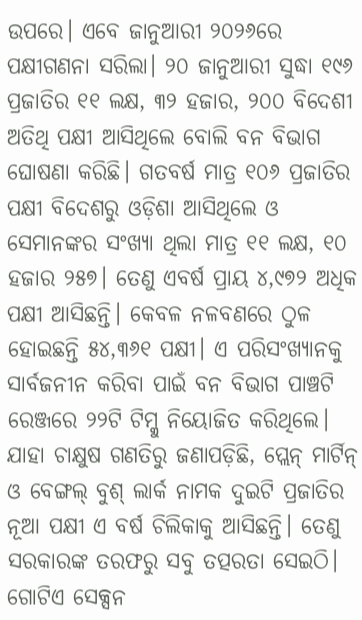ଉପରେ। ଏବେ ଜାନୁଆରୀ ୨୦୨୬ରେ ପକ୍ଷୀଗଣନା ସରିଲା। ୨୦ ଜାନୁଆରୀ ସୁଦ୍ଧା ୧୯୬ ପ୍ରଜାତିର ୧୧ ଲକ୍ଷ, ୩୨ ହଜାର, ୨୦୦ ବିଦେଶୀ ଅତିଥି ପକ୍ଷୀ ଆସିଥିଲେ ବୋଲି ବନ ବିଭାଗ ଘୋଷଣା କରିଛି। ଗତବର୍ଷ ମାତ୍ର ୧୦୬ ପ୍ରଜାତିର ପକ୍ଷୀ ବିଦେଶରୁ ଓଡ଼ିଶା ଆସିଥିଲେ ଓ ସେମାନଙ୍କର ସଂଖ୍ୟା ଥିଲା ମାତ୍ର ୧୧ ଲକ୍ଷ, ୧୦ ହଜାର ୨୫୭। ତେଣୁ ଏବର୍ଷ ପ୍ରାୟ ୪,୯୭୨ ଅଧିକ ପକ୍ଷୀ ଆସିଛନ୍ତି। କେବଳ ନଳବଣରେ ଠୁଳ ହୋଇଛନ୍ତି ୫୪,୩୬୧ ପକ୍ଷୀ। ଏ ପରିସଂଖ୍ୟାନକୁ ସାର୍ବଜନୀନ କରିବା ପାଇଁ ବନ ବିଭାଗ ପାଞ୍ଚଟି ରେଞ୍ଜରେ ୨୨ଟି ଟିମ୍କୁ ନିୟୋଜିତ କରିଥିଲେ। ଯାହା ଚାକ୍ଷୁଷ ଗଣତିରୁ ଜଣାପଡ଼ିଛି, ପ୍ଲେନ୍ ମାର୍ଟିନ୍ ଓ ବେଙ୍ଗଲ୍ ବୁଶ୍ ଲାର୍କ ନାମକ ଦୁଇଟି ପ୍ରଜାତିର ନୂଆ ପକ୍ଷୀ ଏ ବର୍ଷ ଚିଲିକାକୁ ଆସିଛନ୍ତି। ତେଣୁ ସରକାରଙ୍କ ତରଫରୁ ସବୁ ତତ୍ପରତା ସେଇଠି। ଗୋଟିଏ ସେକ୍ସନ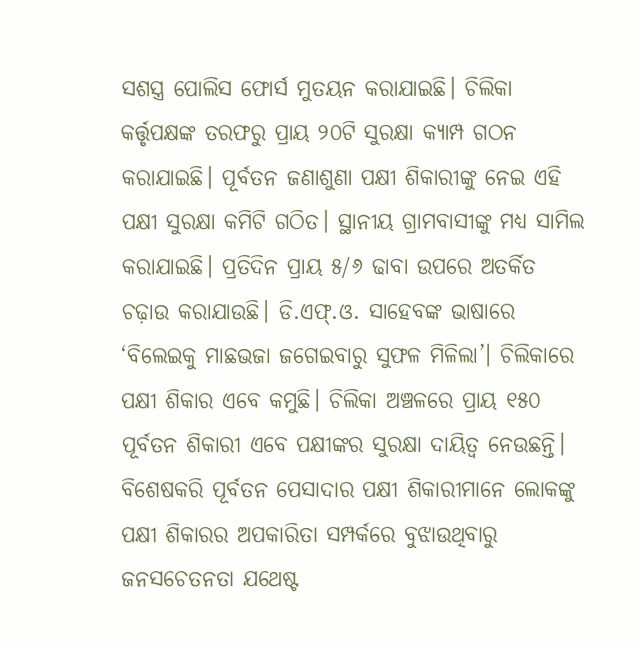ସଶସ୍ତ୍ର ପୋଲିସ ଫୋର୍ସ ମୁତୟନ କରାଯାଇଛି। ଚିଲିକା କର୍ତ୍ତୃପକ୍ଷଙ୍କ ତରଫରୁ ପ୍ରାୟ ୨୦ଟି ସୁରକ୍ଷା କ୍ୟାମ୍ପ ଗଠନ କରାଯାଇଛି। ପୂର୍ବତନ ଜଣାଶୁଣା ପକ୍ଷୀ ଶିକାରୀଙ୍କୁ ନେଇ ଏହି ପକ୍ଷୀ ସୁରକ୍ଷା କମିଟି ଗଠିତ। ସ୍ଥାନୀୟ ଗ୍ରାମବାସୀଙ୍କୁ ମଧ୍ୟ ସାମିଲ କରାଯାଇଛି। ପ୍ରତିଦିନ ପ୍ରାୟ ୫/୬ ଢାବା ଉପରେ ଅତର୍କିତ ଚଢ଼ାଉ କରାଯାଉଛି। ଡି.ଏଫ୍.ଓ. ସାହେବଙ୍କ ଭାଷାରେ ‘ବିଲେଇକୁ ମାଛଭଜା ଜଗେଇବାରୁ ସୁଫଳ ମିଳିଲା’। ଚିଲିକାରେ ପକ୍ଷୀ ଶିକାର ଏବେ କମୁଛି। ଚିଲିକା ଅଞ୍ଚଳରେ ପ୍ରାୟ ୧୫୦ ପୂର୍ବତନ ଶିକାରୀ ଏବେ ପକ୍ଷୀଙ୍କର ସୁରକ୍ଷା ଦାୟିତ୍ୱ ନେଉଛନ୍ତି। ବିଶେଷକରି ପୂର୍ବତନ ପେସାଦାର ପକ୍ଷୀ ଶିକାରୀମାନେ ଲୋକଙ୍କୁ ପକ୍ଷୀ ଶିକାରର ଅପକାରିତା ସମ୍ପର୍କରେ ବୁଝାଉଥିବାରୁ ଜନସଚେତନତା ଯଥେଷ୍ଟ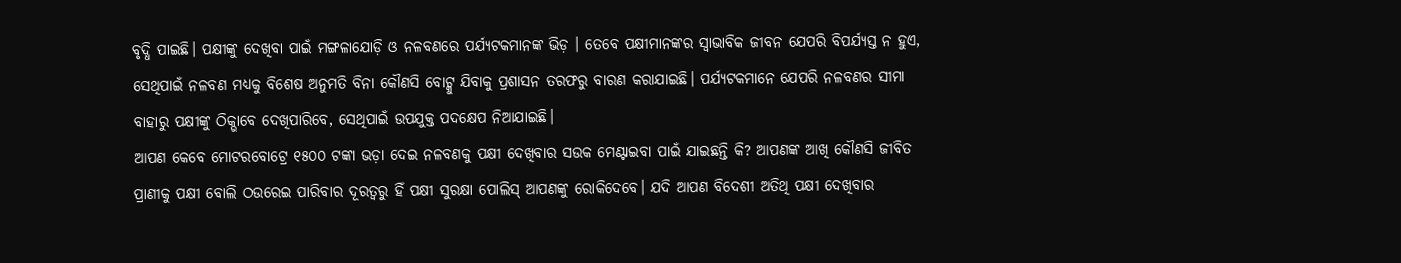ବୃଦ୍ଧି ପାଇଛି। ପକ୍ଷୀଙ୍କୁ ଦେଖିବା ପାଇଁ ମଙ୍ଗଳାଯୋଡ଼ି ଓ ନଳବଣରେ ପର୍ଯ୍ୟଟକମାନଙ୍କ ଭିଡ଼ । ତେବେ ପକ୍ଷୀମାନଙ୍କର ସ୍ବାଭାବିକ ଜୀବନ ଯେପରି ବିପର୍ଯ୍ୟସ୍ତ ନ ହୁଏ, ସେଥିପାଇଁ ନଳବଣ ମଧ୍ୟକୁ ବିଶେଷ ଅନୁମତି ବିନା କୌଣସି ବୋଟ୍କୁ ଯିବାକୁ ପ୍ରଶାସନ ତରଫରୁ ବାରଣ କରାଯାଇଛି। ପର୍ଯ୍ୟଟକମାନେ ଯେପରି ନଳବଣର ସୀମା ବାହାରୁ ପକ୍ଷୀଙ୍କୁ ଠିକ୍ଭାବେ ଦେଖିପାରିବେ, ସେଥିପାଇଁ ଉପଯୁକ୍ତ ପଦକ୍ଷେପ ନିଆଯାଇଛି।
ଆପଣ କେବେ ମୋଟରବୋଟ୍ରେ ୧୫୦୦ ଟଙ୍କା ଭଡ଼ା ଦେଇ ନଳବଣକୁ ପକ୍ଷୀ ଦେଖିବାର ସଉକ ମେଣ୍ଟାଇବା ପାଇଁ ଯାଇଛନ୍ତି କି? ଆପଣଙ୍କ ଆଖି କୌଣସି ଜୀବିତ ପ୍ରାଣୀକୁ ପକ୍ଷୀ ବୋଲି ଠଉରେଇ ପାରିବାର ଦୂରତ୍ୱରୁ ହିଁ ପକ୍ଷୀ ସୁରକ୍ଷା ପୋଲିସ୍ ଆପଣଙ୍କୁ ରୋକିଦେବେ। ଯଦି ଆପଣ ବିଦେଶୀ ଅତିଥି ପକ୍ଷୀ ଦେଖିବାର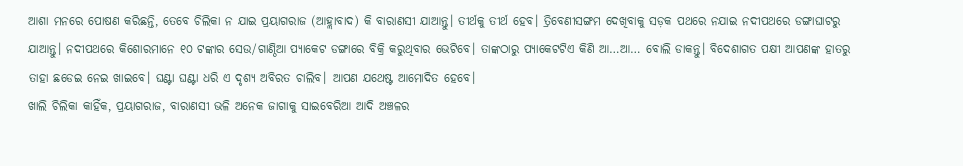ଆଶା ମନରେ ପୋଷଣ କରିଛନ୍ତି, ତେବେ ଚିଲିକା ନ ଯାଇ ପ୍ରୟାଗରାଜ (ଆହ୍ଲାବାଦ) କି ବାରାଣସୀ ଯାଆନ୍ତୁ। ତୀର୍ଥକୁ ତୀର୍ଥ ହେବ। ତ୍ରିବେଣୀସଙ୍ଗମ ଦେଖିବାକୁ ସଡ଼କ ପଥରେ ନଯାଇ ନଦୀପଥରେ ଡଙ୍ଗାଘାଟରୁ ଯାଆନ୍ତୁ। ନଦୀପଥରେ କିଶୋରମାନେ ୧୦ ଟଙ୍କାର ସେଉ/ଗାଣ୍ଠିଆ ପ୍ୟାକେଟ ଡଙ୍ଗାରେ ବିକ୍ରି କରୁଥିବାର ଭେଟିବେ। ତାଙ୍କଠାରୁ ପ୍ୟାକେଟଟିଏ କିଣି ଆ…ଆ… ବୋଲି ଡାକନ୍ତୁ। ବିଦେଶାଗତ ପକ୍ଷୀ ଆପଣଙ୍କ ହାତରୁ ତାହା ଛଡେଇ ନେଇ ଖାଇବେ। ଘଣ୍ଟା ଘଣ୍ଟା ଧରି ଏ ଦୃଶ୍ୟ ଅବିରତ ଚାଲିବ। ଆପଣ ଯଥେଷ୍ଟ ଆମୋଦିତ ହେବେ।
ଖାଲି ଚିଲିକା କାହିଁକ, ପ୍ରୟାଗରାଜ, ବାରାଣସୀ ଭଳି ଅନେକ ଜାଗାକୁ ସାଇବେରିଆ ଆଦି ଅଞ୍ଚଳର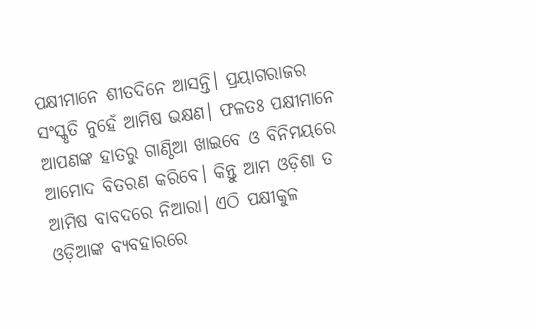ପକ୍ଷୀମାନେ ଶୀତଦିନେ ଆସନ୍ତି। ପ୍ରୟାଗରାଜର ସଂସ୍କୃତି ନୁହେଁ ଆମିଷ ଭକ୍ଷଣ। ଫଳତଃ ପକ୍ଷୀମାନେ ଆପଣଙ୍କ ହାତରୁ ଗାଣ୍ଠିଆ ଖାଇବେ ଓ ବିନିମୟରେ ଆମୋଦ ବିତରଣ କରିବେ। କିନ୍ତୁ ଆମ ଓଡ଼ିଶା ତ ଆମିଷ ବାବଦରେ ନିଆରା। ଏଠି ପକ୍ଷୀକୁଳ ଓଡ଼ିଆଙ୍କ ବ୍ୟବହାରରେ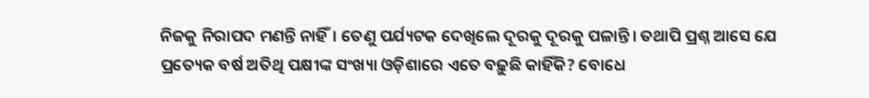ନିଜକୁ ନିରାପଦ ମଣନ୍ତି ନାହିଁ। ତେଣୁ ପର୍ଯ୍ୟଟକ ଦେଖିଲେ ଦୂରକୁ ଦୂରକୁ ପଳାନ୍ତି। ତଥାପି ପ୍ରଶ୍ନ ଆସେ ଯେ ପ୍ରତ୍ୟେକ ବର୍ଷ ଅତିଥି ପକ୍ଷୀଙ୍କ ସଂଖ୍ୟା ଓଡ଼ିଶାରେ ଏତେ ବଢ଼ୁଛି କାହିଁକି? ବୋଧେ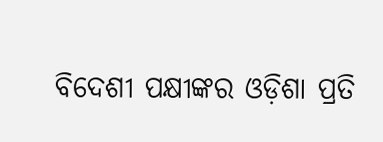ବିଦେଶୀ ପକ୍ଷୀଙ୍କର ଓଡ଼ିଶା ପ୍ରତି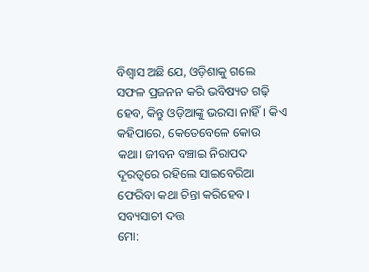ବିଶ୍ୱାସ ଅଛି ଯେ, ଓଡ଼ିଶାକୁ ଗଲେ ସଫଳ ପ୍ରଜନନ କରି ଭବିଷ୍ୟତ ଗଢ଼ି ହେବ, କିନ୍ତୁ ଓଡ଼ିଆଙ୍କୁ ଭରସା ନାହିଁ। କିଏ କହିପାରେ, କେତେବେଳେ କୋଉ କଥା। ଜୀବନ ବଞ୍ଚାଇ ନିରାପଦ ଦୂରତ୍ୱରେ ରହିଲେ ସାଇବେରିଆ ଫେରିବା କଥା ଚିନ୍ତା କରିହେବ।
ସବ୍ୟସାଚୀ ଦତ୍ତ
ମୋ: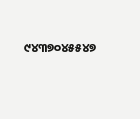୯୪୩୭୦୪୫୫୪୭